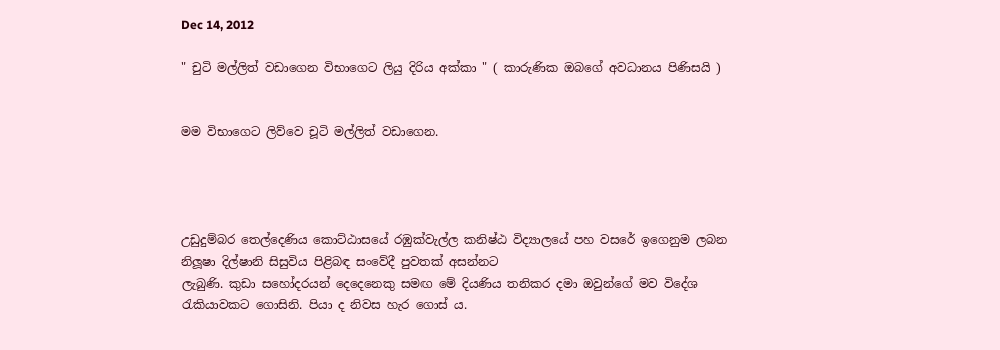Dec 14, 2012

" චුටි මල්ලිත් වඩාගෙන විභාගෙට ලියු දිරිය අක්කා " ( කාරුණික ඔබගේ අවධානය පිණිසයි )


මම විභාගෙට ලිව්වෙ චූටි මල්ලිත් වඩාගෙන.




උඩුදුම්බර තෙල්දෙණිය කොට්ඨාසයේ රඹුක්වැල්ල කනිෂ්ඨ විද්‍යාලයේ පහ වසරේ ඉගෙනුම ලබන නිලූෂා දිල්ෂානි සිසුවිය පිළිබඳ සංවේදී පුවතක් අසන්නට
ලැබුණි. කුඩා සහෝදරයන් දෙදෙනෙකු සමඟ මේ දියණිය තනිකර දමා ඔවුන්ගේ මව විදේශ රැකියාවකට ගොසිනි. පියා ද නිවස හැර ගොස් ය.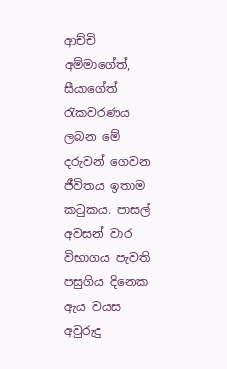ආච්චි අම්මාගේත්, සීයාගේත් රැකවරණය ලබන මේ දරුවන් ගෙවන ජීවිතය ඉතාම කටුකය. පාසල් අවසන් වාර විභාගය පැවති පසුගිය දිනෙක ඇය වයස අවුරුදු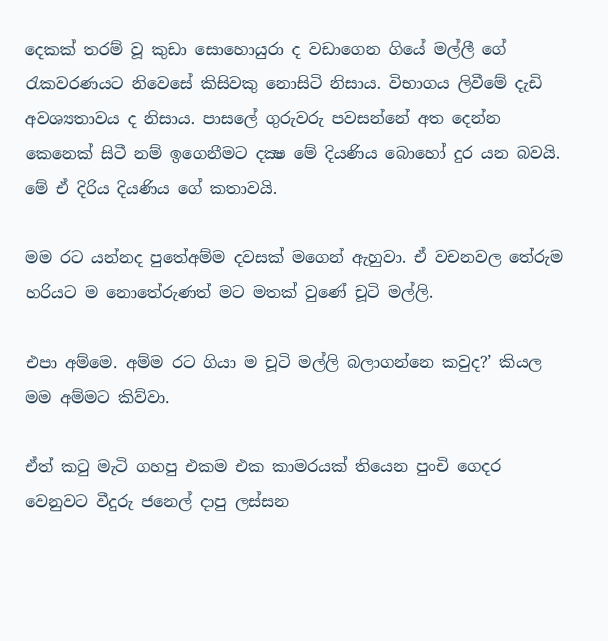දෙකක් තරම් වූ කුඩා සොහොයුරා ද වඩාගෙන ගියේ මල්ලී ගේ රැකවරණයට නිවෙසේ කිසිවකු නොසිටි නිසාය. විභාගය ලිවීමේ දැඩි අවශ්‍යතාවය ද නිසාය. පාසලේ ගුරුවරු පවසන්නේ අත දෙන්න කෙනෙක් සිටී නම් ඉගෙනීමට දක්‍ෂ මේ දියණිය බොහෝ දුර යන බවයි. මේ ඒ දිරිය දියණිය ගේ කතාවයි.

මම රට යන්නද පුතේඅම්ම දවසක් මගෙන් ඇහුවා. ඒ වචනවල තේරුම හරියට ම නොතේරුණත් මට මතක් වුණේ චූටි මල්ලි.

එපා අම්මෙ. අම්ම රට ගියා ම චූටි මල්ලි බලාගන්නෙ කවුද?’ කියල මම අම්මට කිව්වා.

ඒත් කටු මැටි ගහපු එකම එක කාමරයක් තියෙන පුංචි ගෙදර වෙනුවට වීදුරු ජනෙල් දාපු ලස්සන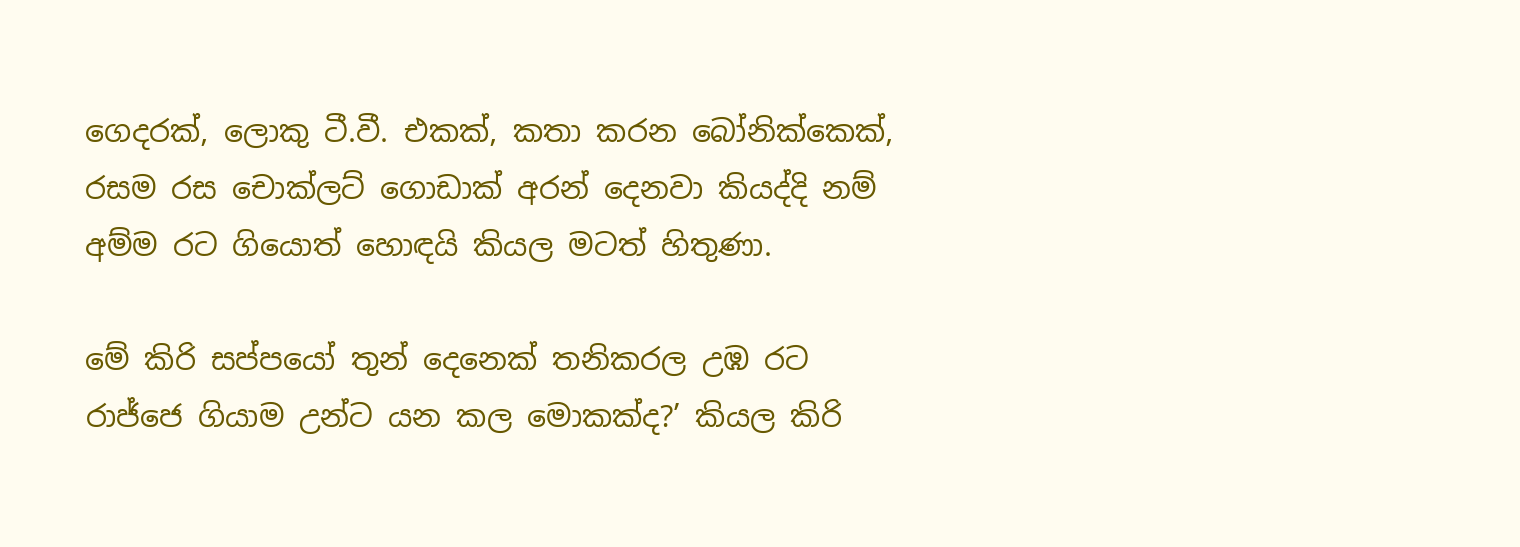ගෙදරක්, ලොකු ටී.වී. එකක්, කතා කරන බෝනික්කෙක්, රසම රස චොක්ලට් ගොඩාක් අරන් දෙනවා කියද්දි නම් අම්ම රට ගියොත් හොඳයි කියල මටත් හිතුණා.

මේ කිරි සප්පයෝ තුන් දෙනෙක් තනිකරල උඹ රට රාජ්ජෙ ගියාම උන්ට යන කල මොකක්ද?’ කියල කිරි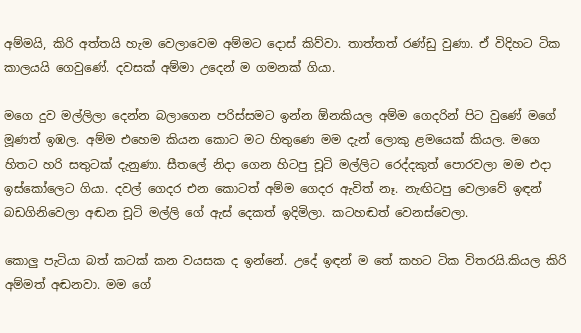අම්මයි, කිරි අත්තයි හැම වෙලාවෙම අම්මට දොස් කිව්වා. තාත්තත් රණ්ඩු වුණා. ඒ විදිහට ටික කාලයයි ගෙවුණේ. දවසක් අම්මා උදෙන් ම ගමනක් ගියා.

මගෙ දුව මල්ලිලා දෙන්න බලාගෙන පරිස්සමට ඉන්න ඕනකියල අම්ම ගෙදරින් පිට වුණේ මගේ මූණත් ඉඹල. අම්ම එහෙම කියන කොට මට හිතුණෙ මම දැන් ලොකු ළමයෙක් කියල. මගෙ හිතට හරි සතුටක් දැනුණා. සීතලේ නිදා ගෙන හිටපු චූටි මල්ලිට රෙද්දකුත් පොරවලා මම එදා ඉස්කෝලෙට ගියා. දවල් ගෙදර එන කොටත් අම්ම ගෙදර ඇවිත් නෑ. නැඟිටපු වෙලාවේ ඉඳන් බඩගිනිවෙලා අඬන චූටි මල්ලි ගේ ඇස් දෙකත් ඉදිමිලා. කටහඬත් වෙනස්වෙලා.

කොලු පැටියා බත් කටක් කන වයසක ද ඉන්නේ. උදේ ඉඳන් ම තේ කහට ටික විතරයි.කියල කිරි අම්මත් අඬනවා. මම ගේ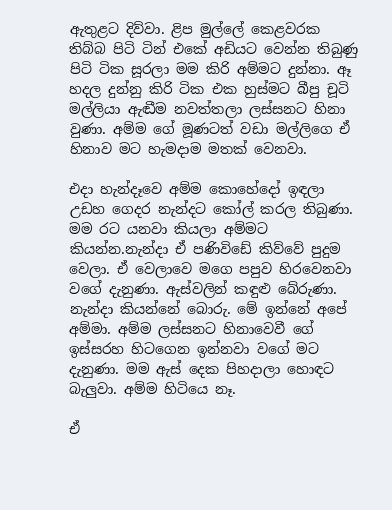ඇතුළට දිව්වා. ළිප මුල්ලේ කෙළවරක තිබ්බ පිටි ටින් එකේ අඩියට වෙන්න තිබුණු පිටි ටික සූරලා මම කිරි අම්මට දුන්නා. ඈ හදල දුන්නු කිරි ටික එක හුස්මට බීපු චූටි මල්ලියා ඇඬීම නවත්තලා ලස්සනට හිනා වුණා. අම්ම ගේ මූණටත් වඩා මල්ලිගෙ ඒ හිනාව මට හැමදාම මතක් වෙනවා.

එදා හැන්දෑවෙ අම්ම කොහේදෝ ඉඳලා උඩහ ගෙදර නැන්දට කෝල් කරල තිබුණා. මම රට යනවා කියලා අම්මට කියන්න.නැන්දා ඒ පණිවිඩේ කිව්වේ පුදුම වෙලා. ඒ වෙලාවෙ මගෙ පපුව හිරවෙනවා වගේ දැනුණා. ඇස්වලින් කඳුළු බේරුණා. නැන්දා කියන්නේ බොරු. මේ ඉන්නේ අපේ අම්මා. අම්ම ලස්සනට හිනාවෙවී ගේ ඉස්සරහ හිටගෙන ඉන්නවා වගේ මට දැනුණා. මම ඇස් දෙක පිහදාලා හොඳට බැලුවා. අම්ම හිටියෙ නෑ.

ඒ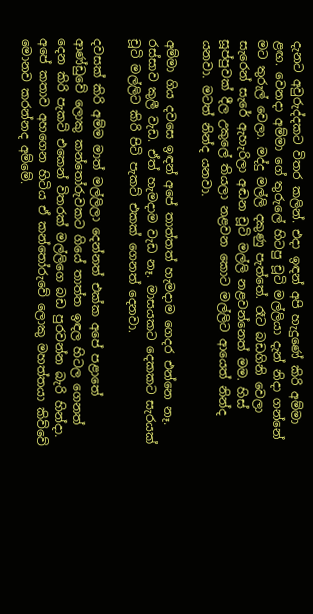දැනට අවුරුද්දකට විතර කලින්. එදා ඉඳන් අපි හැදුණේ කිරි අම්මා ළඟ. වෙනදා අම්මා ගේ තුරුලේ හිටපු චූටි මල්ලියා දැන් නිදා ගන්නේ මට තුරුල් වෙලා. මද්දු මල්ලි දකුණු පැත්තේ. රෑට බඩගිනි වෙලා සැරෙන් සැරේ ඇහැරිලා අඬන චූටි මල්ලි නළවන්නෙත් මම. හිස් සූප්පුවක් දීල උකුලේ තියලා නළවන කොට මල්ලිට ආයෙත් නින්ද යනවා. මටත් නින්ද යනවා.

අම්මා ගිය දවසෙ ඉඳන් අපේ තාත්තත් හැමදාම ගෙදර එන්නෙ නෑ. රස්සාව කුලී වැඩ. ඒත් හැමදාම වැඩ නෑ. මාසයකට දෙකකට සැරයක් චූටි මල්ලිට කිරි පිටි පැකට් එකක් ගෙනත් දෙනවා.

දවසක් කිරි අම්ම මාත් මල්ලිලා දෙන්නත් එක්ක අපේ පළාතේ ආණ්ඩුවේ ලොකු කන්තෝරුවකට ගියේ තාත්ත ඉඳල හිටල ගෙනත් දෙන කිරි පැකට් එකෙන් විතරක් මල්ලිගෙ බඩ පුරවන්න බැරි හින්දා. අපේ කතාව අහගෙන හිටිය ඒ කන්තෝරුවේ ලොකු මහත්තයා කිව්වේ මොනව කරන්නද අම්මේ.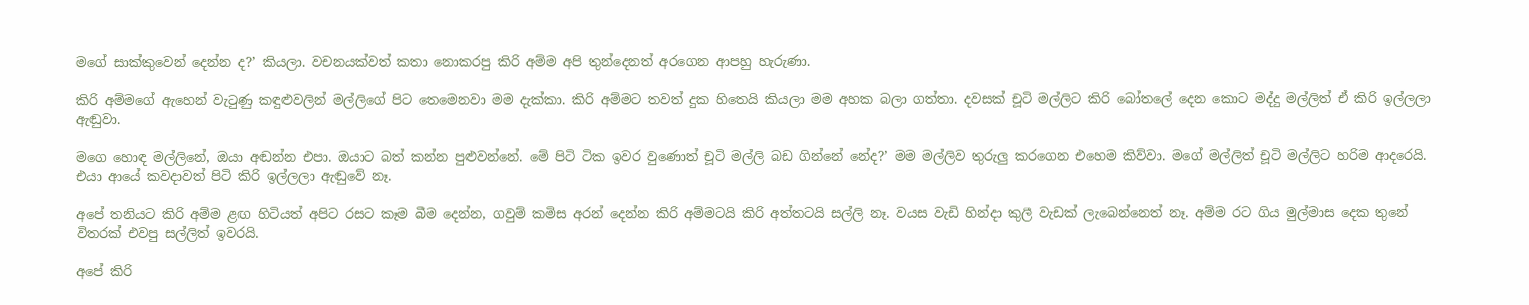මගේ සාක්කුවෙන් දෙන්න ද?’ කියලා. වචනයක්වත් කතා නොකරපු කිරි අම්ම අපි තුන්දෙනත් අරගෙන ආපහු හැරුණා.

කිරි අම්මගේ ඇහෙන් වැටුණු කඳුළුවලින් මල්ලිගේ පිට තෙමෙනවා මම දැක්කා. කිරි අම්මට තවත් දුක හිතෙයි කියලා මම අහක බලා ගත්තා. දවසක් චූටි මල්ලිට කිරි බෝතලේ දෙන කොට මද්දු මල්ලිත් ඒ කිරි ඉල්ලලා ඇඬුවා.

මගෙ හොඳ මල්ලිනේ, ඔයා අඬන්න එපා. ඔයාට බත් කන්න පුළුවන්නේ. මේ පිටි ටික ඉවර වුණොත් චූටි මල්ලි බඩ ගින්නේ නේද?’ මම මල්ලිව තුරුලු කරගෙන එහෙම කිව්වා. මගේ මල්ලිත් චූටි මල්ලිට හරිම ආදරෙයි. එයා ආයේ කවදාවත් පිටි කිරි ඉල්ලලා ඇඬුවේ නෑ.

අපේ තනියට කිරි අම්ම ළඟ හිටියත් අපිට රසට කෑම බීම දෙන්න, ගවුම් කමිස අරන් දෙන්න කිරි අම්මටයි කිරි අත්තටයි සල්ලි නෑ. වයස වැඩි හින්දා කුලී වැඩක් ලැබෙන්නෙත් නෑ. අම්ම රට ගිය මුල්මාස දෙක තුනේ විතරක් එවපු සල්ලිත් ඉවරයි.

අපේ කිරි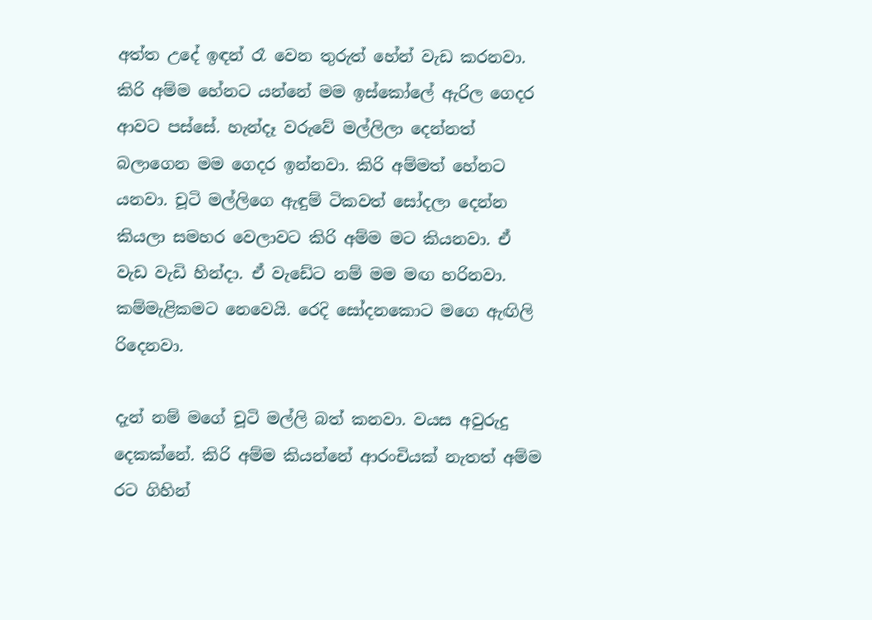අත්ත උදේ ඉඳන් රෑ වෙන තුරුත් හේන් වැඩ කරනවා. කිරි අම්ම හේනට යන්නේ මම ඉස්කෝලේ ඇරිල ගෙදර ආවට පස්සේ. හැන්දෑ වරුවේ මල්ලිලා දෙන්නත් බලාගෙන මම ගෙදර ඉන්නවා. කිරි අම්මත් හේනට යනවා. චූටි මල්ලිගෙ ඇඳුම් ටිකවත් සෝදලා දෙන්න කියලා සමහර වෙලාවට කිරි අම්ම මට කියනවා. ඒ වැඩ වැඩි හින්දා. ඒ වැඩේට නම් මම මඟ හරිනවා. කම්මැළිකමට නෙවෙයි. රෙදි සෝදනකොට මගෙ ඇඟිලි රිදෙනවා.

දැන් නම් මගේ චූටි මල්ලි බත් කනවා. වයස අවුරුදු දෙකක්නේ. කිරි අම්ම කියන්නේ ආරංචියක් නැතත් අම්ම රට ගිහින්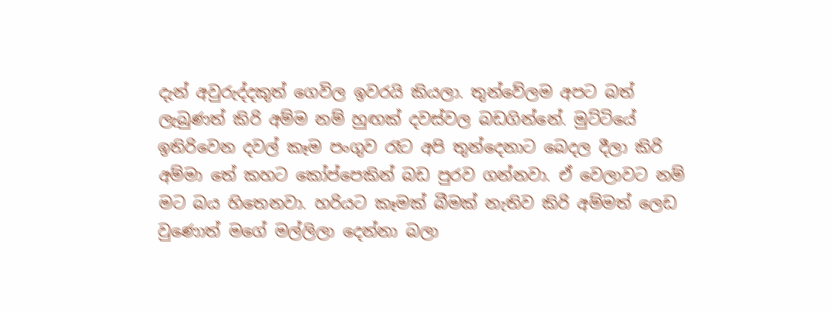දැන් අවුරුද්දකුත් ගෙවිල ඉවරයි කියලා. තුන්වේලම අපට බත් ලැබුණත් කිරි අම්ම නම් හුඟක් දවස්වල බඩගින්නේ. මුට්ටියේ ඉතිරිවෙන දවල් කෑම පංගුව රෑට අපි තුන්දෙනාට බෙදල දීලා කිරි අම්මා තේ කහට කෝප්පෙකින් බඩ පුරව ගන්නවා. ඒ වෙලාවට නම් මට බය හිතෙනවා. හරියට කෑමක් බීමක් නැතිව කිරි අම්මත් ලෙඩ වුණොත් මගේ මල්ලිලා දෙන්නා බලා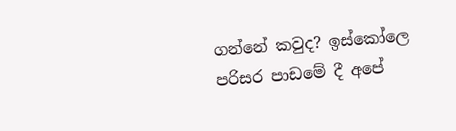ගන්නේ කවුද? ඉස්කෝලෙ පරිසර පාඩමේ දී අපේ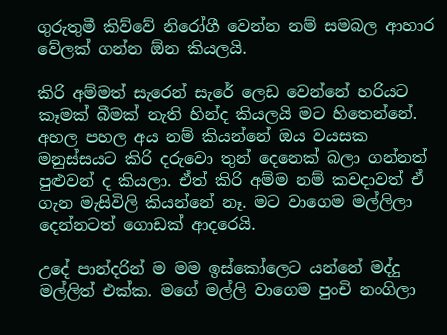ගුරුතුමී කිව්වේ නිරෝගී වෙන්න නම් සමබල ආහාර වේලක් ගන්න ඕන කියලයි.

කිරි අම්මත් සැරෙන් සැරේ ලෙඩ වෙන්නේ හරියට කෑමක් බීමක් නැති හින්ද කියලයි මට හිතෙන්නේ. අහල පහල අය නම් කියන්නේ ඔය වයසක මනුස්සයට කිරි දරුවො තුන් දෙනෙක් බලා ගන්නත් පුළුවන් ද කියලා. ඒත් කිරි අම්ම නම් කවදාවත් ඒ ගැන මැසිවිලි කියන්නේ නෑ. මට වාගෙම මල්ලිලා දෙන්නටත් ගොඩක් ආදරෙයි.

උදේ පාන්දරින් ම මම ඉස්කෝලෙට යන්නේ මද්දු මල්ලිත් එක්ක. මගේ මල්ලි වාගෙම පුංචි නංගිලා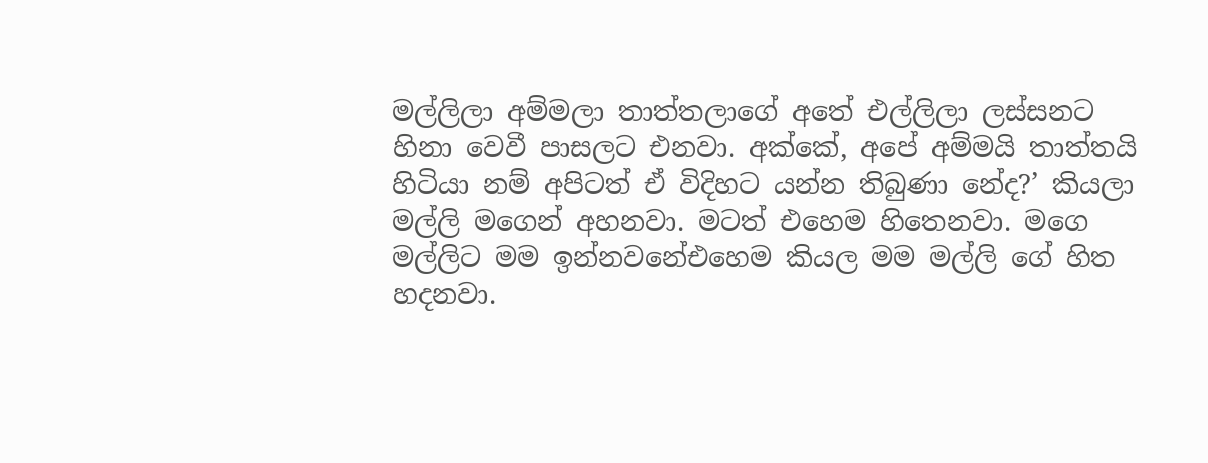මල්ලිලා අම්මලා තාත්තලාගේ අතේ එල්ලිලා ලස්සනට හිනා වෙවී පාසලට එනවා. අක්කේ, අපේ අම්මයි තාත්තයි හිටියා නම් අපිටත් ඒ විදිහට යන්න තිබුණා නේද?’ කියලා මල්ලි මගෙන් අහනවා. මටත් එහෙම හිතෙනවා. මගෙ මල්ලිට මම ඉන්නවනේඑහෙම කියල මම මල්ලි ගේ හිත හදනවා.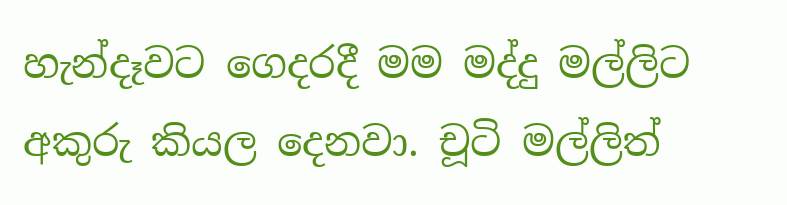හැන්දෑවට ගෙදරදී මම මද්දු මල්ලිට අකුරු කියල දෙනවා. චූටි මල්ලිත්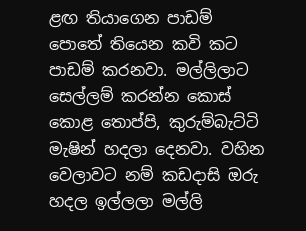ළඟ තියාගෙන පාඩම් පොතේ තියෙන කවි කට පාඩම් කරනවා. මල්ලිලාට සෙල්ලම් කරන්න කොස් කොළ තොප්පි, කුරුම්බැට්ටි මැෂින් හදලා දෙනවා. වහින වෙලාවට නම් කඩදාසි ඔරු හදල ඉල්ලලා මල්ලි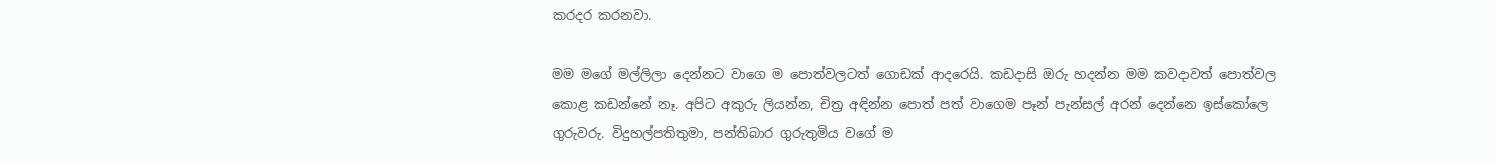කරදර කරනවා.

මම මගේ මල්ලිලා දෙන්නට වාගෙ ම පොත්වලටත් ගොඩක් ආදරෙයි. කඩදාසි ඔරු හදන්න මම කවදාවත් පොත්වල කොළ කඩන්නේ නෑ. අපිට අකුරු ලියන්න, චිත්‍ර අඳින්න පොත් පත් වාගෙම පෑන් පැන්සල් අරන් දෙන්නෙ ඉස්කෝලෙ ගුරුවරු. විදුහල්පතිතුමා, පන්තිබාර ගුරුතුමිය වගේ ම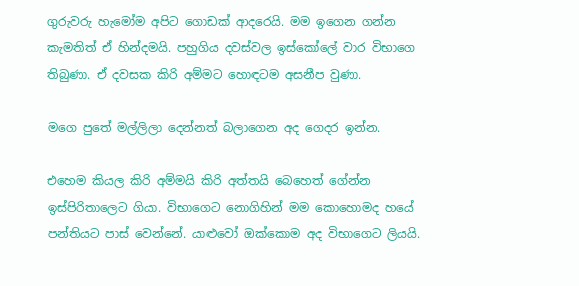ගුරුවරු හැමෝම අපිට ගොඩක් ආදරෙයි. මම ඉගෙන ගන්න කැමතිත් ඒ හින්දමයි. පහුගිය දවස්වල ඉස්කෝලේ වාර විභාගෙ තිබුණා. ඒ දවසක කිරි අම්මට හොඳටම අසනීප වුණා.

මගෙ පුතේ මල්ලිලා දෙන්නත් බලාගෙන අද ගෙදර ඉන්න.

එහෙම කියල කිරි අම්මයි කිරි අත්තයි බෙහෙත් ගේන්න ඉස්පිරිතාලෙට ගියා. විභාගෙට නොගිහින් මම කොහොමද හයේ පන්තියට පාස් වෙන්නේ. යාළුවෝ ඔක්කොම අද විභාගෙට ලියයි.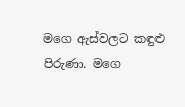මගෙ ඇස්වලට කඳුළු පිරුණා. මගෙ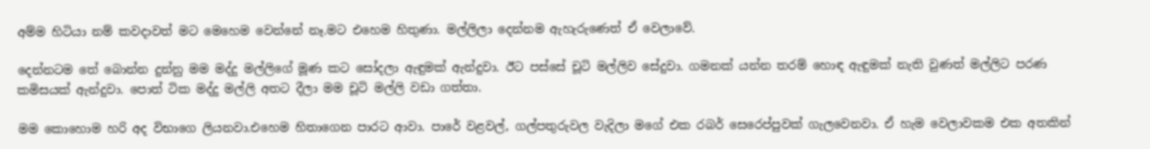අම්ම හිටියා නම් කවදාවත් මට මෙහෙම වෙන්නේ නෑ.මට එහෙම හිතුණා. මල්ලිලා දෙන්නම ඇහැරුණෙත් ඒ වෙලාවේ.

දෙන්නටම තේ බොන්න දුන්නු මම මද්දු මල්ලිගේ මූණ කට සෝදලා ඇඳුමක් ඇන්දුවා. ඊට පස්සේ චූටි මල්ලිව සේදුවා. ගමනක් යන්න තරම් හොඳ ඇඳුමක් නැති වුණත් මල්ලිට පරණ කමිසයක් ඇන්දුවා. පොත් ටික මද්දු මල්ලි අතට දීලා මම චූටි මල්ලි වඩා ගත්තා.

මම කොහොම හරි අද විභාගෙ ලියනවා.එහෙම හිතාගෙන පාරට ආවා. පාරේ වළවල්, ගල්පතුරුවල වැදිලා මගේ එක රබර් සෙරෙප්පුවක් ගැලවෙනවා. ඒ හැම වෙලාවකම එක අතකින්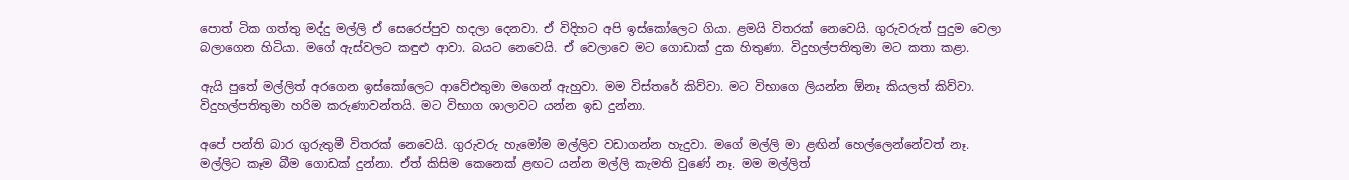පොත් ටික ගත්තු මද්දු මල්ලි ඒ සෙරෙප්පුව හදලා දෙනවා. ඒ විදිහට අපි ඉස්කෝලෙට ගියා. ළමයි විතරක් නෙවෙයි. ගුරුවරුත් පුදුම වෙලා බලාගෙන හිටියා. මගේ ඇස්වලට කඳුළු ආවා. බයට නෙවෙයි. ඒ වෙලාවෙ මට ගොඩාක් දුක හිතුණා. විදුහල්පතිතුමා මට කතා කළා.

ඇයි පුතේ මල්ලිත් අරගෙන ඉස්කෝලෙට ආවේඑතුමා මගෙන් ඇහුවා. මම විස්තරේ කිව්වා. මට විභාගෙ ලියන්න ඕනෑ කියලත් කිව්වා. විදුහල්පතිතුමා හරිම කරුණාවන්තයි. මට විභාග ශාලාවට යන්න ඉඩ දුන්නා.

අපේ පන්ති බාර ගුරුතුමී විතරක් නෙවෙයි. ගුරුවරු හැමෝම මල්ලිව වඩාගන්න හැදුවා. මගේ මල්ලි මා ළඟින් හෙල්ලෙන්නේවත් නෑ. මල්ලිට කෑම බීම ගොඩක් දුන්නා. ඒත් කිසිම කෙනෙක් ළඟට යන්න මල්ලි කැමති වුණේ නෑ. මම මල්ලිත්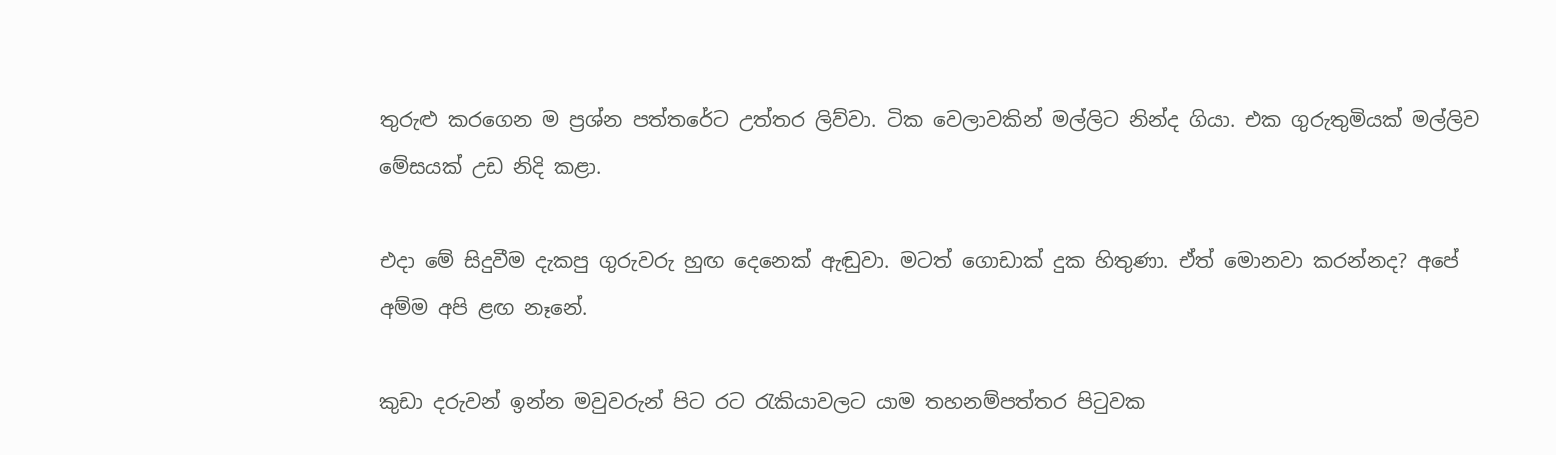තුරුළු කරගෙන ම ප්‍රශ්න පත්තරේට උත්තර ලිව්වා. ටික වෙලාවකින් මල්ලිට නින්ද ගියා. එක ගුරුතුමියක් මල්ලිව මේසයක් උඩ නිදි කළා.

එදා මේ සිදුවීම දැකපු ගුරුවරු හුඟ දෙනෙක් ඇඬුවා. මටත් ගොඩාක් දුක හිතුණා. ඒත් මොනවා කරන්නද? අපේ අම්ම අපි ළඟ නෑනේ.

කුඩා දරුවන් ඉන්න මවුවරුන් පිට රට රැකියාවලට යාම තහනම්පත්තර පිටුවක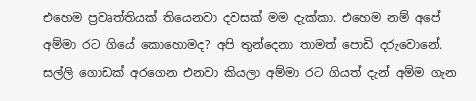එහෙම ප්‍රවෘත්තියක් තියෙනවා දවසක් මම දැක්කා. එහෙම නම් අපේ අම්මා රට ගියේ කොහොමද? අපි තුන්දෙනා තාමත් පොඩි දරුවොනේ. සල්ලි ගොඩක් අරගෙන එනවා කියලා අම්මා රට ගියත් දැන් අම්ම ගැන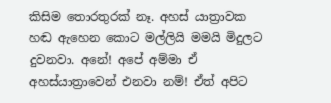කිසිම තොරතුරක් නෑ. අහස් යාත්‍රාවක හඬ ඇහෙන කොට මල්ලියි මමයි මිදුලට දුවනවා. අනේ! අපේ අම්මා ඒ අහස්යාත්‍රාවෙන් එනවා නම්! ඒත් අපිට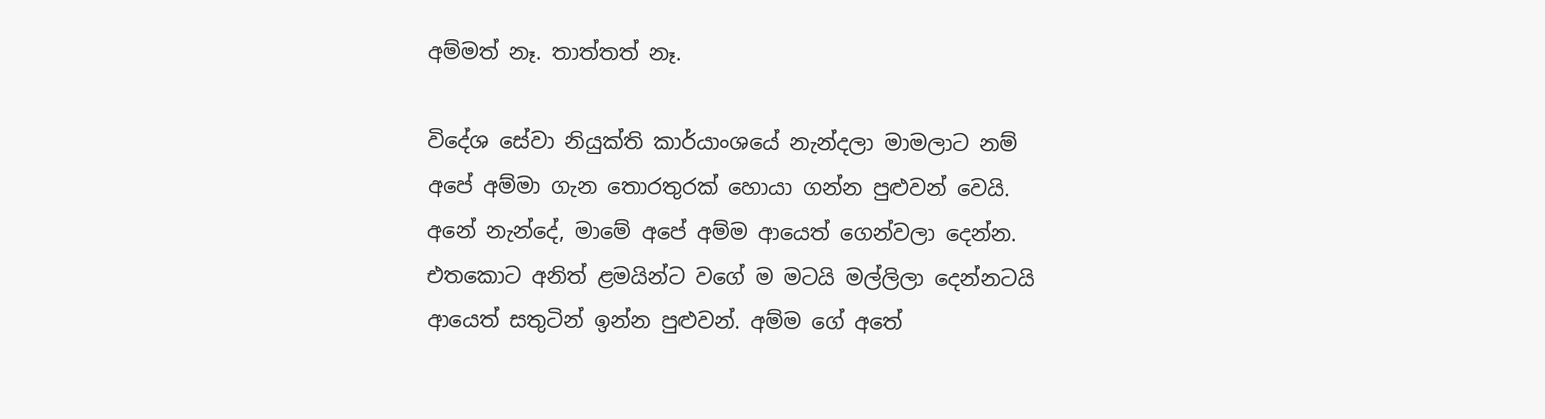අම්මත් නෑ. තාත්තත් නෑ.

විදේශ සේවා නියුක්ති කාර්යාංශයේ නැන්දලා මාමලාට නම් අපේ අම්මා ගැන තොරතුරක් හොයා ගන්න පුළුවන් වෙයි. අනේ නැන්දේ, මාමේ අපේ අම්ම ආයෙත් ගෙන්වලා දෙන්න. එතකොට අනිත් ළමයින්ට වගේ ම මටයි මල්ලිලා දෙන්නටයි ආයෙත් සතුටින් ඉන්න පුළුවන්. අම්ම ගේ අතේ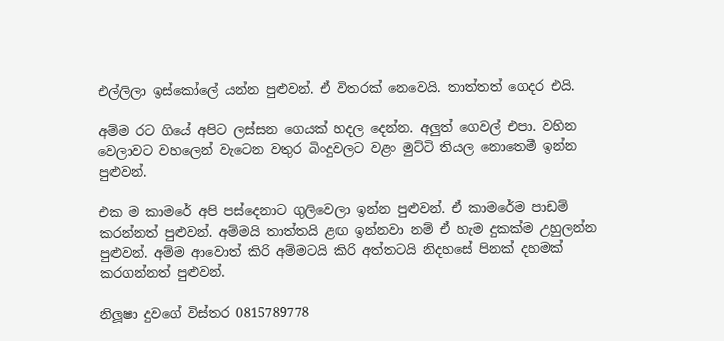එල්ලිලා ඉස්කෝලේ යන්න පුළුවන්. ඒ විතරක් නෙවෙයි. තාත්තත් ගෙදර එයි.

අම්ම රට ගියේ අපිට ලස්සන ගෙයක් හදල දෙන්න. අලුත් ගෙවල් එපා. වහින වෙලාවට වහලෙන් වැටෙන වතුර බිංදුවලට වළං මුට්ටි තියල නොතෙමී ඉන්න පුළුවන්.

එක ම කාමරේ අපි පස්දෙනාට ගුලිවෙලා ඉන්න පුළුවන්. ඒ කාමරේම පාඩම් කරන්නත් පුළුවන්. අම්මයි තාත්තයි ළඟ ඉන්නවා නම් ඒ හැම දුකක්ම උහුලන්න පුළුවන්. අම්ම ආවොත් කිරි අම්මටයි කිරි අත්තටයි නිදහසේ පිනක් දහමක් කරගන්නත් පුළුවන්.

නිලූෂා දුවගේ විස්තර 0815789778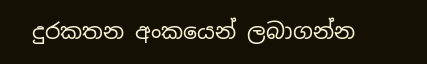දුරකතන අංකයෙන් ලබාගන්න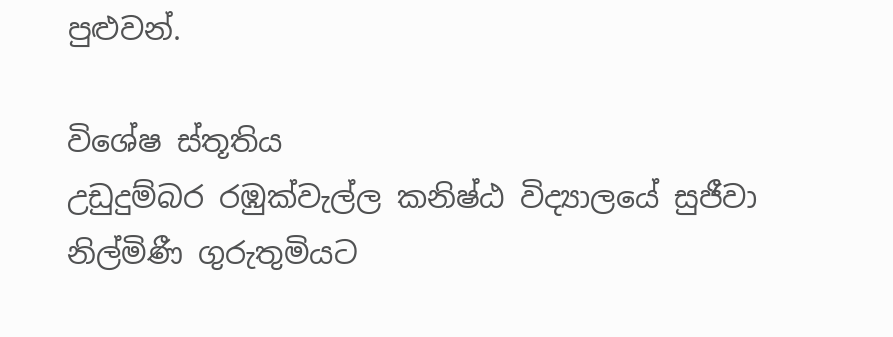පුළුවන්.

විශේෂ ස්තූතිය
උඩුදුම්බර රඹුක්වැල්ල කනිෂ්ඨ විද්‍යාලයේ සුජීවා නිල්මිණී ගුරුතුමියට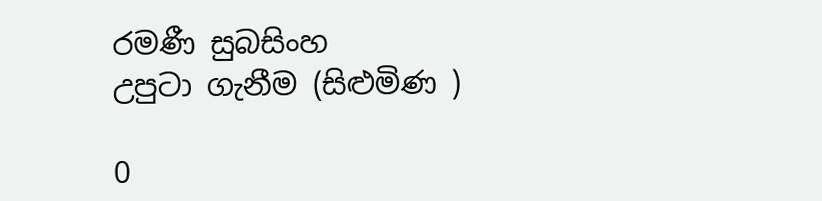රමණී සුබසිංහ
උපුටා ගැනීම (සිළුමිණ )

0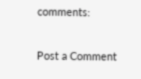comments:

Post a Comment